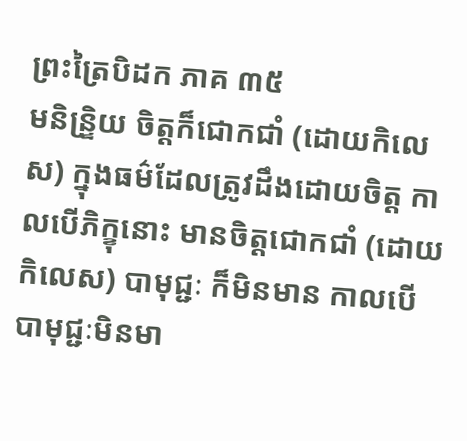ព្រះត្រៃបិដក ភាគ ៣៥
មនិន្រិ្ទយ ចិត្តក៏ជោកជាំ (ដោយកិលេស) ក្នុងធម៌ដែលត្រូវដឹងដោយចិត្ត កាលបើភិក្ខុនោះ មានចិត្តជោកជាំ (ដោយកិលេស) បាមុជ្ជៈ ក៏មិនមាន កាលបើបាមុជ្ជៈមិនមា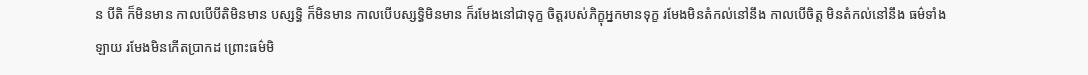ន បីតិ ក៏មិនមាន កាលបើបីតិមិនមាន បស្សទ្ធិ ក៏មិនមាន កាលបើបស្សទ្ធិមិនមាន ក៏រមែងនៅជាទុក្ខ ចិត្តរបស់ភិក្ខុអ្នកមានទុក្ខ រមែងមិនតំកល់នៅនឹង កាលបើចិត្ត មិនតំកល់នៅនឹង ធម៌ទាំងឡាយ រមែងមិនកើតប្រាកដ ព្រោះធម៌មិ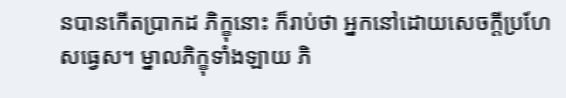នបានកើតប្រាកដ ភិក្ខុនោះ ក៏រាប់ថា អ្នកនៅដោយសេចក្តីប្រហែសធ្វេស។ ម្នាលភិក្ខុទាំងឡាយ ភិ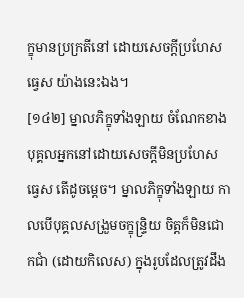ក្ខុមានប្រក្រតីនៅ ដោយសេចក្តីប្រហែសធ្វេស យ៉ាងនេះឯង។
[១៤២] ម្នាលភិក្ខុទាំងឡាយ ចំណែកខាងបុគ្គលអ្នកនៅដោយសេចក្តីមិនប្រហែស ធ្វេស តើដូចម្តេច។ ម្នាលភិក្ខុទាំងឡាយ កាលបើបុគ្គលសង្រួមចក្ខុន្រ្ទិយ ចិត្តក៏មិនជោកជាំ (ដោយកិលេស) ក្នុងរូបដែលត្រូវដឹង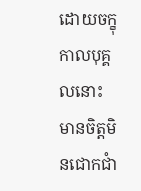ដោយចក្ខុ កាលបុគ្គលនោះ មានចិត្តមិនជោកជាំ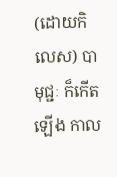(ដោយកិលេស) បាមុជ្ជៈ ក៏កើតឡើង កាល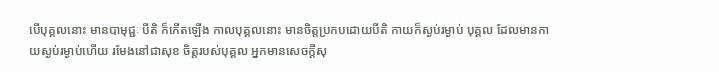បើបុគ្គលនោះ មានបាមុជ្ជៈ បីតិ ក៏កើតឡើង កាលបុគ្គលនោះ មានចិត្តប្រកបដោយបីតិ កាយក៏ស្ងប់រម្ងាប់ បុគ្គល ដែលមានកាយស្ងប់រម្ងាប់ហើយ រមែងនៅជាសុខ ចិត្តរបស់បុគ្គល អ្នកមានសេចក្តីសុ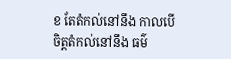ខ តែតំកល់នៅនឹង កាលបើចិត្តតំកល់នៅនឹង ធម៌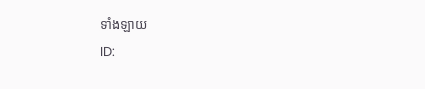ទាំងឡាយ
ID: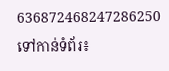636872468247286250
ទៅកាន់ទំព័រ៖